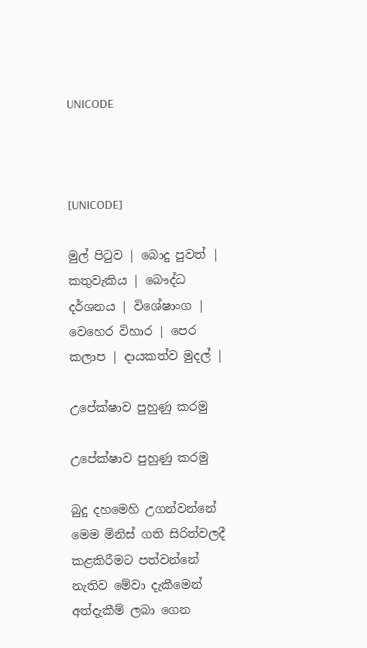UNICODE



[UNICODE]

මුල් පිටුව | බොදු පුවත් | කතුවැකිය | බෞද්ධ දර්ශනය | විශේෂාංග | වෙහෙර විහාර | පෙර කලාප | දායකත්ව මුදල් |

උපේක්ෂාව පුහුණු කරමු

උපේක්ෂාව පුහුණු කරමු

බුදු දහමෙහි උගන්වන්නේ මෙම මිනිස් ගති සිරිත්වලදී කළකිරීමට පත්වන්නේ නැතිව මේවා දැකීමෙන් අත්දැකීම් ලබා ගෙන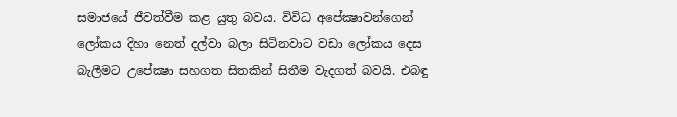සමාජයේ ජීවත්වීම කළ යුතු බවය. විවිධ අපේක්‍ෂාවන්ගෙන් ලෝකය දිහා නෙත් දල්වා බලා සිටිනවාට වඩා ලෝකය දෙස බැලීමට උපේක්‍ෂා සහගත සිතකින් සිතීම වැදගත් බවයි. එබඳු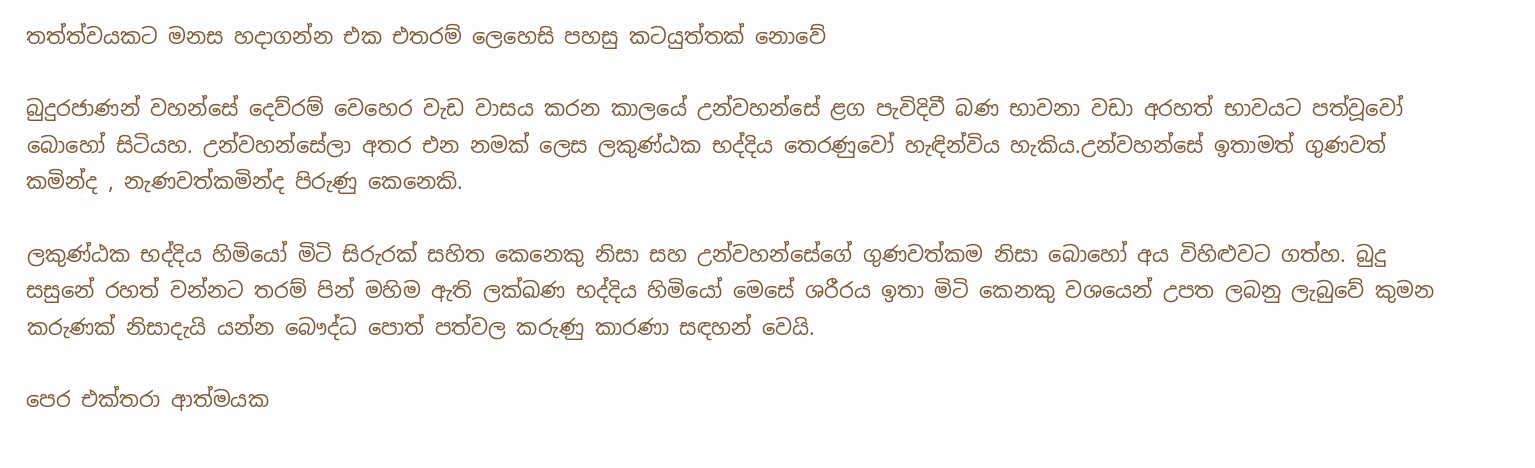තත්ත්වයකට මනස හදාගන්න එක එතරම් ලෙහෙසි පහසු කටයුත්තක් නොවේ

බුදුරජාණන් වහන්සේ දෙව්රම් වෙහෙර වැඩ වාසය කරන කාලයේ උන්වහන්සේ ළග පැවිදිවී බණ භාවනා වඩා අරහත් භාවයට පත්වූවෝ බොහෝ සිටියහ. උන්වහන්සේලා අතර එන නමක් ලෙස ලකුණ්ඨක භද්දිය තෙරණුවෝ හැඳින්විය හැකිය.උන්වහන්සේ ඉතාමත් ගුණවත් කමින්ද , නැණවත්කමින්ද පිරුණු කෙනෙකි.

ලකුණ්ඨක භද්දිය හිමියෝ මිටි සිරුරක් සහිත කෙනෙකු නිසා සහ උන්වහන්සේගේ ගුණවත්කම නිසා බොහෝ අය විහිළුවට ගත්හ. බුදු සසුනේ රහත් වන්නට තරම් පින් මහිම ඇති ලක්ඛණ භද්දිය හිමියෝ මෙසේ ශරීරය ඉතා මිටි කෙනකු වශයෙන් උපත ලබනු ලැබුවේ කුමන කරුණක් නිසාදැයි යන්න බෞද්ධ පොත් පත්වල කරුණු කාරණා සඳහන් වෙයි.

පෙර එක්තරා ආත්මයක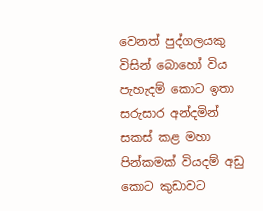වෙනත් පුද්ගලයකු විසින් බොහෝ විය පැහැදම් කොට ඉතා සරුසාර අන්දමින් සකස් කළ මහා පින්කමක් වියදම් අඩු කොට කුඩාවට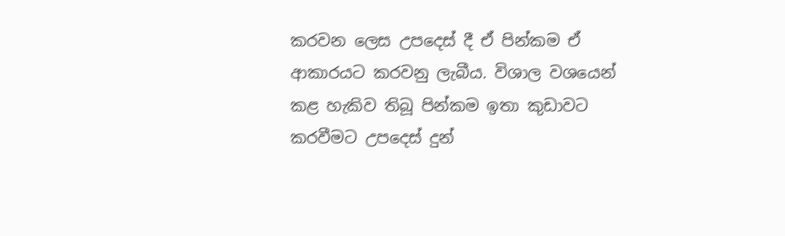කරවන ලෙස උපදෙස් දී ඒ පින්කම ඒ ආකාරයට කරවනු ලැබීය. විශාල වශයෙන් කළ හැකිව තිබූ පින්කම ඉතා කුඩාවට කරවීමට උපදෙස් දුන්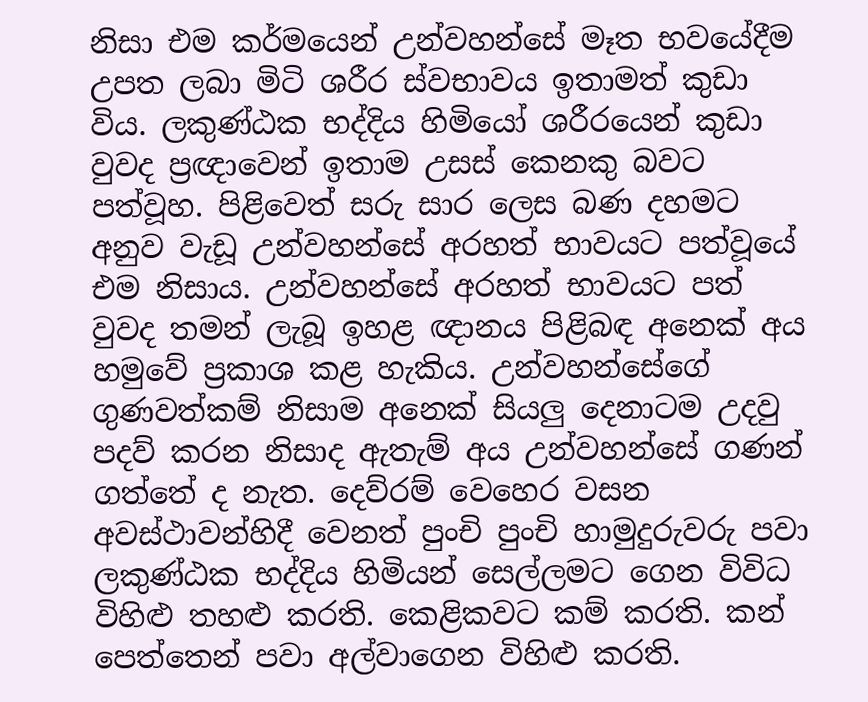නිසා එම කර්මයෙන් උන්වහන්සේ මෑත භවයේදීම උපත ලබා මිටි ශරීර ස්වභාවය ඉතාමත් කුඩා විය. ලකුණ්ඨක භද්දිය හිමියෝ ශරීරයෙන් කුඩා වුවද ප්‍රඥාවෙන් ඉතාම උසස් කෙනකු බවට පත්වූහ. පිළිවෙත් සරු සාර ලෙස බණ දහමට අනුව වැඩූ උන්වහන්සේ අරහත් භාවයට පත්වූයේ එම නිසාය. උන්වහන්සේ අරහත් භාවයට පත් වුවද තමන් ලැබූ ඉහළ ඥානය පිළිබඳ අනෙක් අය හමුවේ ප්‍රකාශ කළ හැකිය. උන්වහන්සේගේ ගුණවත්කම් නිසාම අනෙක් සියලු දෙනාටම උදවු පදව් කරන නිසාද ඇතැම් අය උන්වහන්සේ ගණන් ගත්තේ ද නැත. දෙව්රම් වෙහෙර වසන අවස්ථාවන්හිදී වෙනත් පුංචි පුංචි හාමුදුරුවරු පවා ලකුණ්ඨක භද්දිය හිමියන් සෙල්ලමට ගෙන විවිධ විහිළු තහළු කරති. කෙළිකවට කම් කරති. කන් පෙත්තෙන් පවා අල්වාගෙන විහිළු කරති.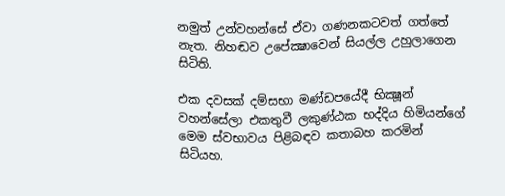නමුත් උන්වහන්සේ ඒවා ගණනකටවත් ගත්තේ නැත. නිහඬව උපේක්‍ෂාවෙන් සියල්ල උහුලාගෙන සිටිති.

එක දවසක් දම්සභා මණ්ඩපයේදී භික්‍ෂූන් වහන්සේලා එකතුවී ලකුණ්ඨක භද්දිය හිමියන්ගේ මෙම ස්වභාවය පිළිබඳව කතාබහ කරමින් සිටියහ.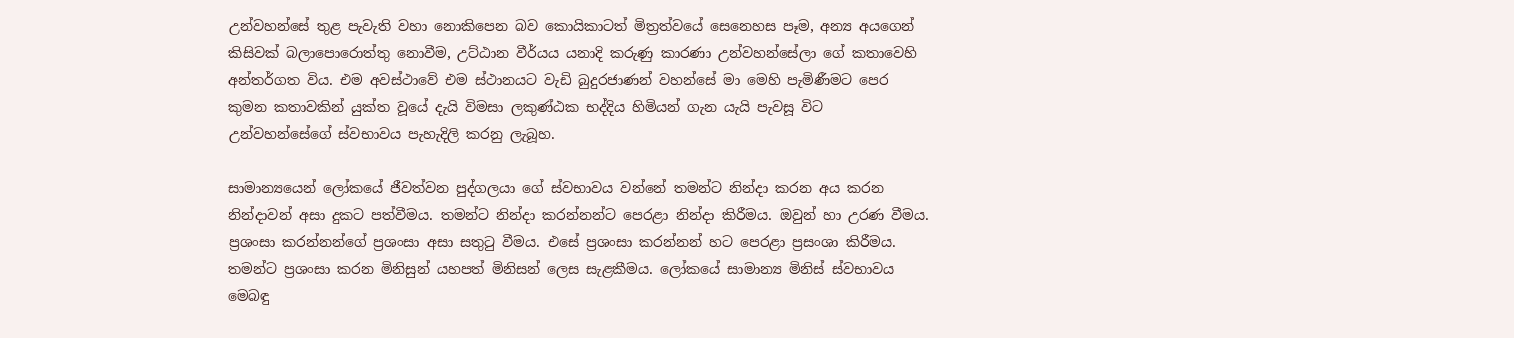උන්වහන්සේ තුළ පැවැති වහා නොකිපෙන බව කොයිකාටත් මිත්‍රත්වයේ සෙනෙහස පෑම, අන්‍ය අයගෙන් කිසිවක් බලාපොරොත්තු නොවීම, උට්ඨාන වීර්යය යනාදි කරුණු කාරණා උන්වහන්සේලා ගේ කතාවෙහි අන්තර්ගත විය. එම අවස්ථාවේ එම ස්ථානයට වැඩි බුදුරජාණන් වහන්සේ මා මෙහි පැමිණීමට පෙර කුමන කතාවකින් යුක්ත වූයේ දැයි විමසා ලකුණ්ඨක භද්දිය හිමියන් ගැන යැයි පැවසූ විට උන්වහන්සේගේ ස්වභාවය පැහැදිලි කරනු ලැබූහ.

සාමාන්‍යයෙන් ලෝකයේ ජීවත්වන පුද්ගලයා ගේ ස්වභාවය වන්නේ තමන්ට නින්දා කරන අය කරන නින්දාවන් අසා දුකට පත්වීමය. තමන්ට නින්දා කරන්නන්ට පෙරළා නින්දා කිරීමය. ඔවුන් හා උරණ වීමය. ප්‍රශංසා කරන්නන්ගේ ප්‍රශංසා අසා සතුටු වීමය. එසේ ප්‍රශංසා කරන්නන් හට පෙරළා ප්‍රසංශා කිරීමය. තමන්ට ප්‍රශංසා කරන මිනිසුන් යහපත් මිනිසන් ලෙස සැළකීමය. ලෝකයේ සාමාන්‍ය මිනිස් ස්වභාවය මෙබඳු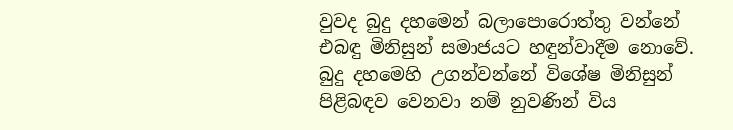වුවද බුදු දහමෙන් බලාපොරොත්තු වන්නේ එබඳු මිනිසුන් සමාජයට හඳුන්වාදීම නොවේ. බුදු දහමෙහි උගන්වන්නේ විශේෂ මිනිසුන් පිළිබඳව වෙනවා නම් නුවණින් විය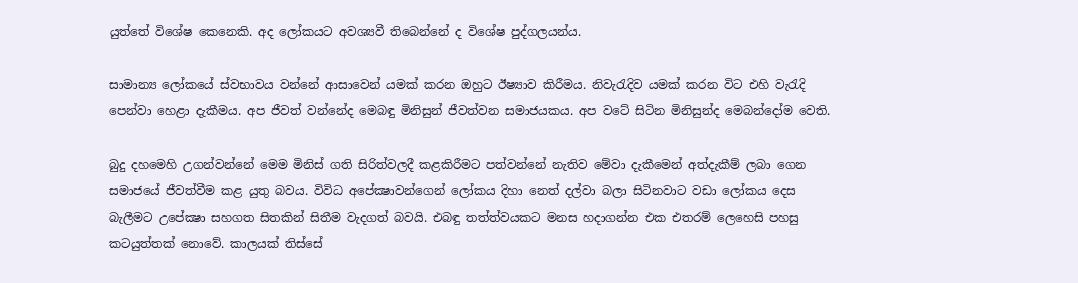යුත්තේ විශේෂ කෙනෙකි. අද ලෝකයට අවශ්‍යවී තිබෙන්නේ ද විශේෂ පුද්ගලයන්ය.

සාමාන්‍ය ලෝකයේ ස්වභාවය වන්නේ ආසාවෙන් යමක් කරන ඔහුට ඊෂ්‍යාව කිරීමය. නිවැරැදිව යමක් කරන විට එහි වැරැදි පෙන්වා හෙළා දැකීමය. අප ජීවත් වන්නේද මෙබඳු මිනිසුන් ජීවත්වන සමාජයකය. අප වටේ සිටින මිනිසුන්ද මෙබන්දෝම වෙති.

බුදු දහමෙහි උගන්වන්නේ මෙම මිනිස් ගති සිරිත්වලදී කළකිරීමට පත්වන්නේ නැතිව මේවා දැකීමෙන් අත්දැකීම් ලබා ගෙන සමාජයේ ජීවත්වීම කළ යුතු බවය. විවිධ අපේක්‍ෂාවන්ගෙන් ලෝකය දිහා නෙත් දල්වා බලා සිටිනවාට වඩා ලෝකය දෙස බැලීමට උපේක්‍ෂා සහගත සිතකින් සිතීම වැදගත් බවයි. එබඳු තත්ත්වයකට මනස හදාගන්න එක එතරම් ලෙහෙසි පහසු කටයුත්තක් නොවේ. කාලයක් තිස්සේ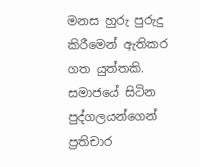මනස හුරු පුරුදු කිරීමෙන් ඇතිකර ගත යුත්තකි. සමාජයේ සිටින පුද්ගලයන්ගෙන් ප්‍රතිචාර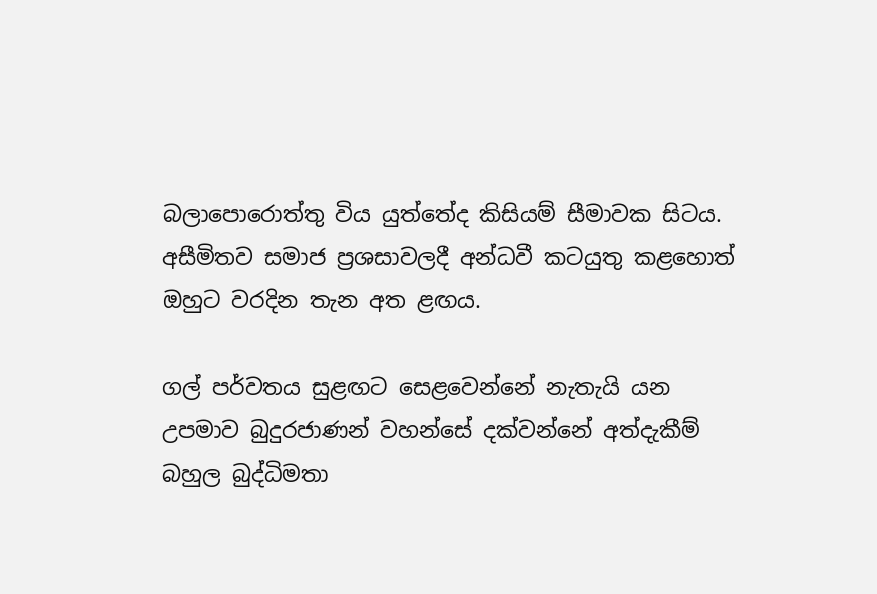බලාපොරොත්තු විය යුත්තේද කිසියම් සීමාවක සිටය. අසීමිතව සමාජ ප්‍රශසාවලදී අන්ධවී කටයුතු කළහොත් ඔහුට වරදින තැන අත ළඟය.

ගල් පර්වතය සුළඟට සෙළවෙන්නේ නැතැයි යන උපමාව බුදුරජාණන් වහන්සේ දක්වන්නේ අත්දැකීම් බහුල බුද්ධිමතා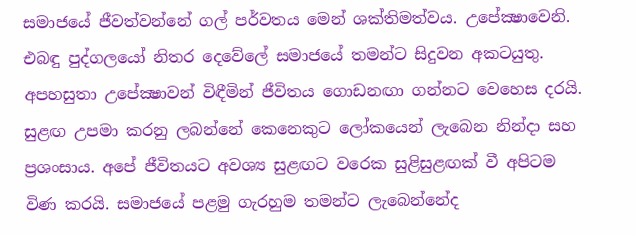සමාජයේ ජීවත්වන්නේ ගල් පර්වතය මෙන් ශක්තිමත්වය. උපේක්‍ෂාවෙනි. එබඳු පුද්ගලයෝ නිතර දෙවේලේ සමාජයේ තමන්ට සිදුවන අකටයුතු. අපහසුතා උපේක්‍ෂාවන් විඳීමින් ජීවිතය ගොඩනඟා ගන්නට වෙහෙස දරයි. සුළඟ උපමා කරනු ලබන්නේ කෙනෙකුට ලෝකයෙන් ලැබෙන නින්දා සහ ප්‍රශංසාය. අපේ ජීවිතයට අවශ්‍ය සුළඟට වරෙක සුළිසුළඟක් වී අපිටම විණ කරයි. සමාජයේ පළමු ගැරහුම තමන්ට ලැබෙන්නේද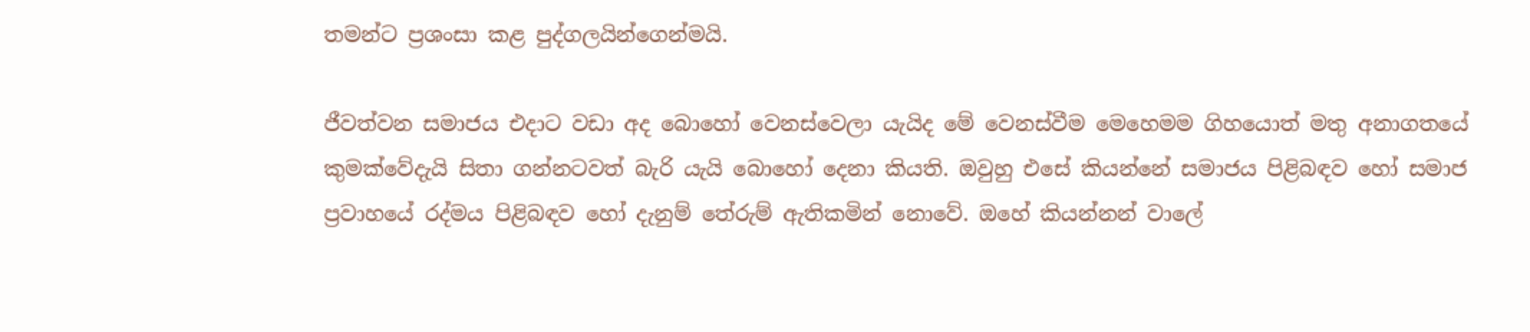තමන්ට ප්‍රශංසා කළ පුද්ගලයින්ගෙන්මයි.

ජීවත්වන සමාජය එදාට වඩා අද බොහෝ වෙනස්වෙලා යැයිද මේ වෙනස්වීම මෙහෙමම ගිහයොත් මතු අනාගතයේ කුමක්වේදැයි සිතා ගන්නටවත් බැරි යැයි බොහෝ දෙනා කියති. ඔවුහු එසේ කියන්නේ සමාජය පිළිබඳව හෝ සමාජ ප්‍රවාහයේ රද්මය පිළිබඳව හෝ දැනුම් තේරුම් ඇතිකමින් නොවේ. ඔහේ කියන්නන් වාලේ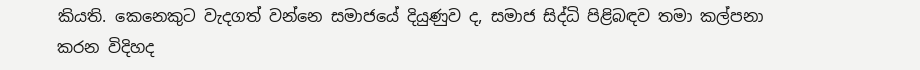කියති. කෙනෙකුට වැදගත් වන්නෙ සමාජයේ දියුණුව ද, සමාජ සිද්ධි පිළිබඳව තමා කල්පනා කරන විදිහද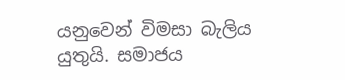යනුවෙන් විමසා බැලිය යුතුයි. සමාජය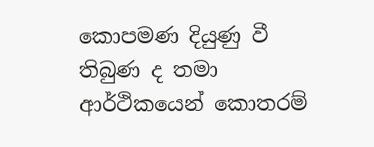කොපමණ දියුණු වී තිබුණ ද තමා ආර්ථිකයෙන් කොතරම්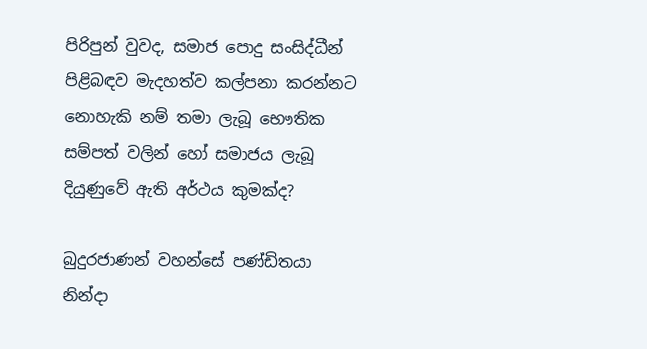පිරිපුන් වුවද, සමාජ පොදු සංසිද්ධීන් පිළිබඳව මැදහත්ව කල්පනා කරන්නට නොහැකි නම් තමා ලැබූ භෞතික සම්පත් වලින් හෝ සමාජය ලැබූ දියුණුවේ ඇති අර්ථය කුමක්ද?

බුදුරජාණන් වහන්සේ පණ්ඩිතයා නින්දා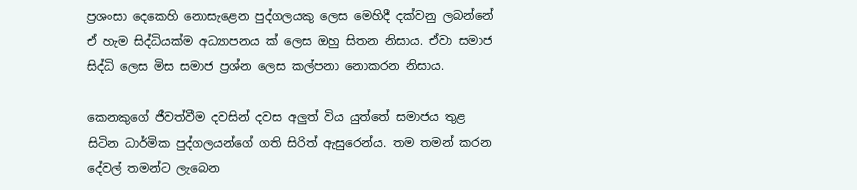ප්‍රශංසා දෙකෙහි නොසැළෙන පුද්ගලයකු ලෙස මෙහිදී දක්වනු ලබන්නේ ඒ හැම සිද්ධියක්ම අධ්‍යාපනය ක් ලෙස ඔහු සිතන නිසාය. ඒවා සමාජ සිද්ධි ලෙස මිස සමාජ ප්‍රශ්න ලෙස කල්පනා නොකරන නිසාය.

කෙනකුගේ ජීවත්වීම දවසින් දවස අලුත් විය යුත්තේ සමාජය තුළ සිටින ධාර්මික පුද්ගලයන්ගේ ගති සිරිත් ඇසුරෙන්ය. තම තමන් කරන දේවල් තමන්ට ලැබෙන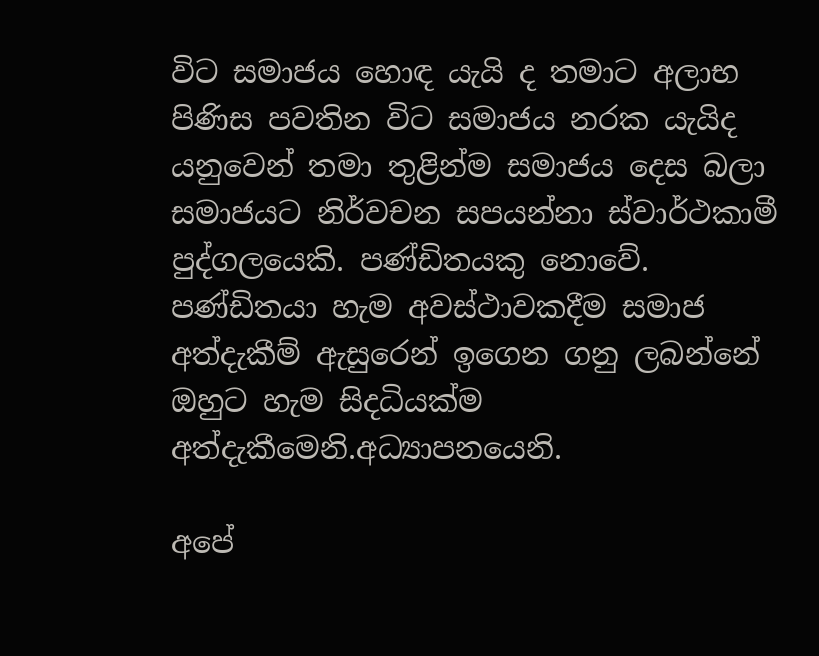විට සමාජය හොඳ යැයි ද තමාට අලාභ පිණිස පවතින විට සමාජය නරක යැයිද යනුවෙන් තමා තුළින්ම සමාජය දෙස බලා සමාජයට නිර්වචන සපයන්නා ස්වාර්ථකාමී පුද්ගලයෙකි. පණ්ඩිතයකු නොවේ. පණ්ඩිතයා හැම අවස්ථාවකදීම සමාජ අත්දැකීම් ඇසුරෙන් ඉගෙන ගනු ලබන්නේ ඔහුට හැම සිදධියක්ම අත්දැකීමෙනි.අධ්‍යාපනයෙනි.

අපේ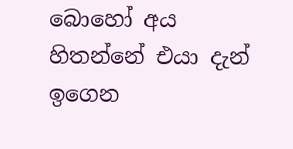බොහෝ අය හිතන්නේ එයා දැන් ඉගෙන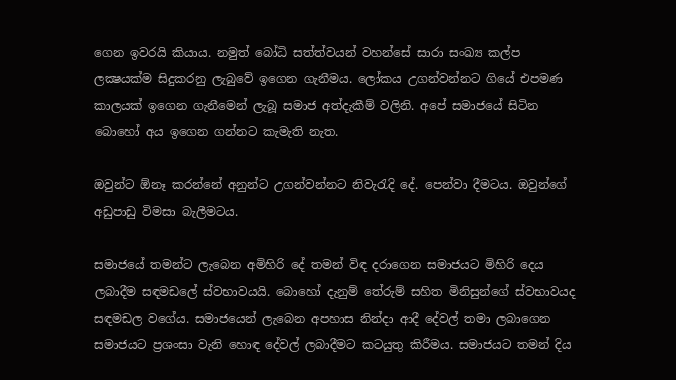ගෙන ඉවරයි කියාය. නමුත් බෝධි සත්ත්වයන් වහන්සේ සාරා සංඛ්‍ය කල්ප ලක්‍ෂයක්ම සිදුකරනු ලැබුවේ ඉගෙන ගැනීමය. ලෝකය උගන්වන්නට ගියේ එපමණ කාලයක් ඉගෙන ගැනීමෙන් ලැබූ සමාජ අත්දැකීම් වලිනි. අපේ සමාජයේ සිටින බොහෝ අය ඉගෙන ගන්නට කැමැති නැත.

ඔවුන්ට ඕනෑ කරන්නේ අනුන්ට උගන්වන්නට නිවැරැදි දේ. පෙන්වා දීමටය. ඔවුන්ගේ අඩුපාඩු විමසා බැලීමටය.

සමාජයේ තමන්ට ලැබෙන අමිහිරි දේ තමන් විඳ දරාගෙන සමාජයට මිහිරි දෙය ලබාදීම සඳමඩලේ ස්වභාවයයි. බොහෝ දැනුම් තේරුම් සහිත මිනිසුන්ගේ ස්වභාවයද සඳමඩල වගේය. සමාජයෙන් ලැබෙන අපහාස නින්දා ආදී දේවල් තමා ලබාගෙන සමාජයට ප්‍රශංසා වැනි හොඳ දේවල් ලබාදීමට කටයුතු කිරීමය. සමාජයට තමන් දිය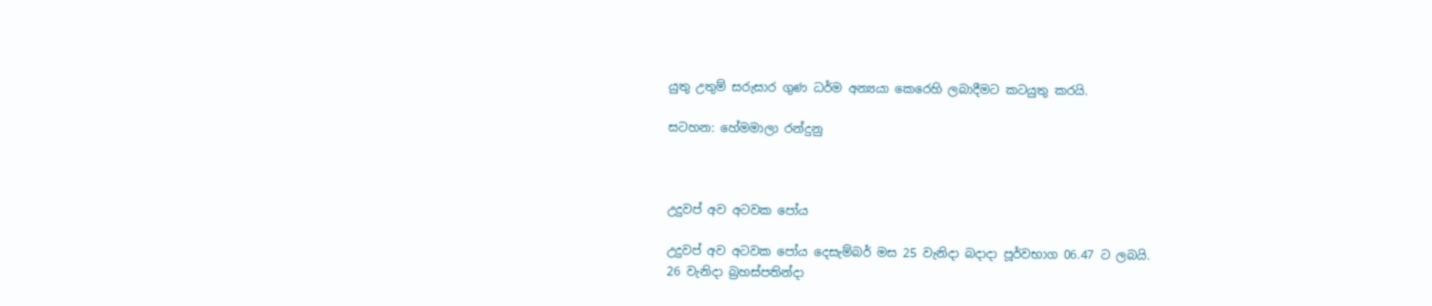යුතු උතුම් සරුසාර ගුණ ධර්ම අන්‍යයා කෙරෙහි ලබාදීමට කටයුතු කරයි.

සටහන: හේමමාලා රන්දුනු



උදුවප් අව අටවක පෝය

උදුවප් අව අටවක පෝය දෙසැම්බර් මස 25 වැනිදා බදාදා පූර්වභාග 06.47 ට ලබයි.
26 වැනිදා බ්‍රහස්පතින්දා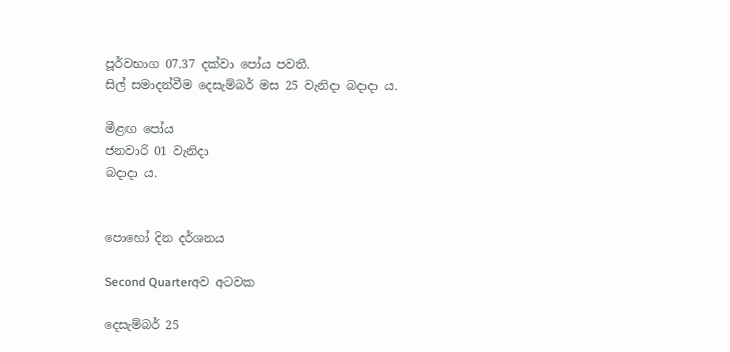පූර්වභාග 07.37 දක්වා පෝය පවතී.
සිල් සමාදන්වීම දෙසැම්බර් මස 25 වැනිදා බදාදා ය.

මීළඟ පෝය
ජනවාරි 01 වැනිදා
බදාදා ය.


පොහෝ දින දර්ශනය

Second Quarterඅව අටවක

දෙසැම්බර් 25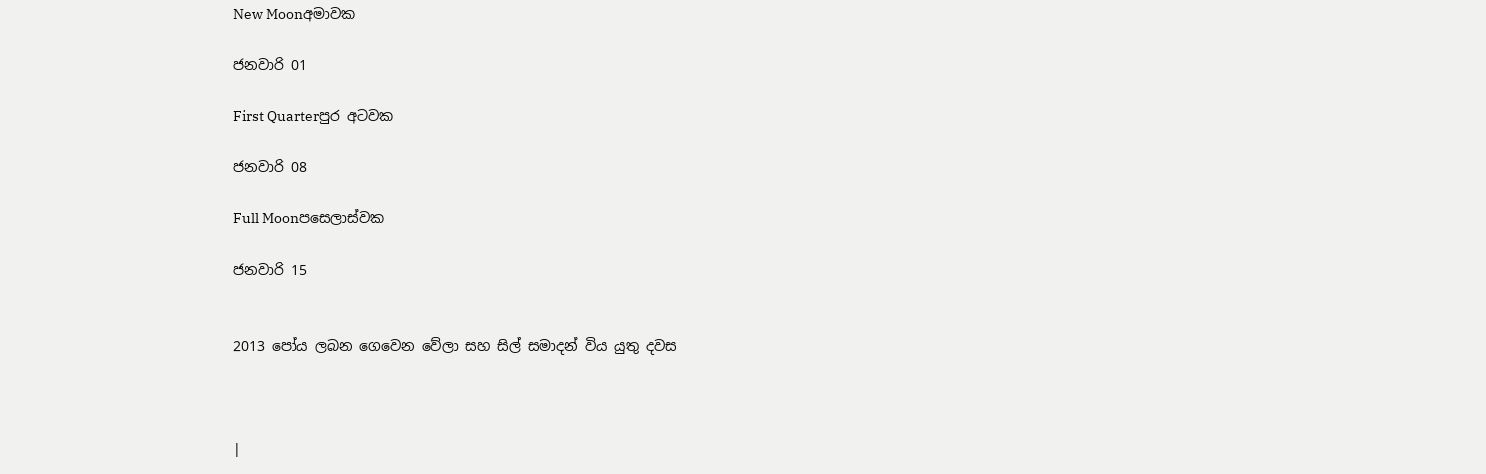New Moonඅමාවක

ජනවාරි 01

First Quarterපුර අටවක

ජනවාරි 08

Full Moonපසෙලාස්වක

ජනවාරි 15


2013 පෝය ලබන ගෙවෙන වේලා සහ සිල් සමාදන් විය යුතු දවස



|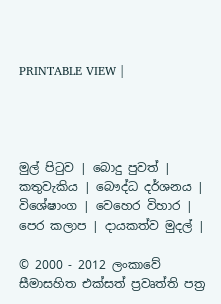PRINTABLE VIEW |




මුල් පිටුව | බොදු පුවත් | කතුවැකිය | බෞද්ධ දර්ශනය | විශේෂාංග | වෙහෙර විහාර | පෙර කලාප | දායකත්ව මුදල් |

© 2000 - 2012 ලංකාවේ සීමාසහිත එක්සත් ප්‍රවෘත්ති පත්‍ර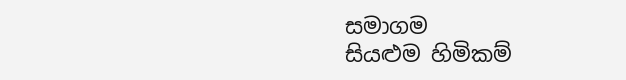සමාගම
සියළුම හිමිකම්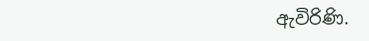ඇවිරිණි.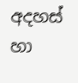අදහස් හා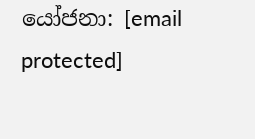යෝජනා: [email protected]